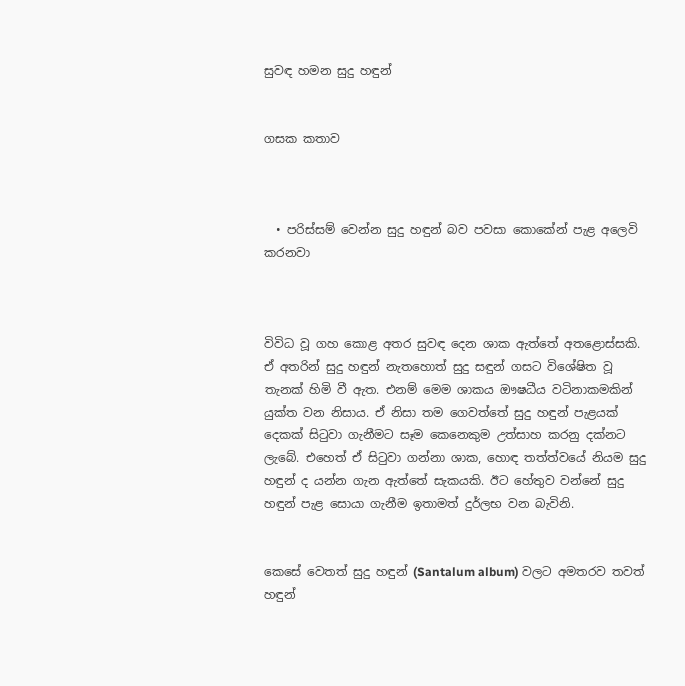සුවඳ හමන සුදු හඳුන්


ගසක කතාව



  • පරිස්සම් වෙන්න සුදු හඳුන් බව පවසා කොකේන් පැළ අලෙවි කරනවා



විවිධ වූ ගහ කොළ අතර සුවඳ දෙන ශාක ඇත්තේ අතළොස්සකි. ඒ අතරින් සුදු හඳුන් නැතහොත් සුදු සඳුන් ගසට විශේෂිත වූ තැනක් හිමි වී ඇත. එනම් මෙම ශාකය ඖෂධීය වටිනාකමකින් යුක්ත වන නිසාය. ඒ නිසා තම ගෙවත්තේ සුදු හඳුන් පැළයක් දෙකක් සිටුවා ගැනීමට සෑම කෙනෙකුම උත්සාහ කරනු දක්නට ලැබේ. එහෙත් ඒ සිටුවා ගන්නා ශාක, හොඳ තත්ත්වයේ නියම සුදු හඳුන් ද යන්න ගැන ඇත්තේ සැකයකි. ඊට හේතුව වන්නේ සුදු හඳුන් පැළ සොයා ගැනීම ඉතාමත් දුර්ලභ වන බැවිනි.


කෙසේ වෙතත් සුදු හඳුන් (Santalum album) වලට අමතරව තවත් හඳුන්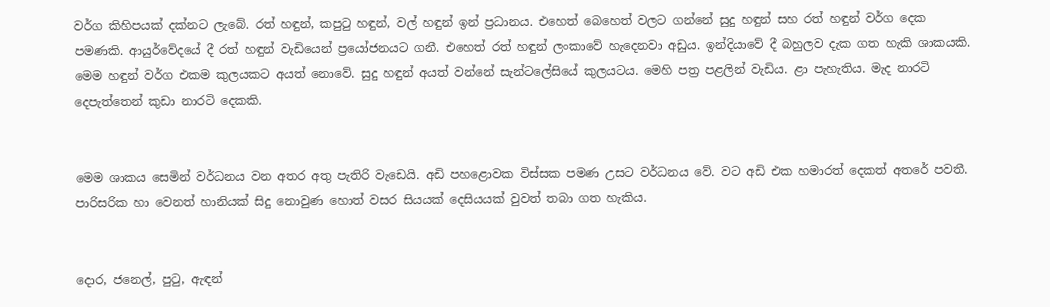වර්ග කිහිපයක් දක්නට ලැබේ. රත් හඳුන්, කපුටු හඳුන්, වල් හඳුන් ඉන් ප්‍රධානය. එහෙත් බෙහෙත් වලට ගන්නේ සුදු හඳුන් සහ රත් හඳුන් වර්ග දෙක පමණකි. ආයුර්වේදයේ දී රත් හඳුන් වැඩියෙන් ප්‍රයෝජනයට ගනී. එහෙත් රත් හඳුන් ලංකාවේ හැදෙනවා අඩුය. ඉන්දියාවේ දී බහුලව දැක ගත හැකි ශාකයකි. මෙම හඳුන් වර්ග එකම කුලයකට අයත් නොවේ. සුදු හඳුන් අයත් වන්නේ සැන්ටලේසියේ කුලයටය. මෙහි පත්‍ර පළලින් වැඩිය. ළා පැහැතිය. මැද නාරටි දෙපැත්තෙන් කුඩා නාරටි දෙකකි.


මෙම ශාකය සෙමින් වර්ධනය වන අතර අතු පැතිරි වැඩෙයි. අඩි පහළොවක විස්සක පමණ උසට වර්ධනය වේ. වට අඩි එක හමාරත් දෙකත් අතරේ පවතී. පාරිසරික හා වෙනත් හානියක් සිදු නොවුණ හොත් වසර සියයක් දෙසියයක් වුවත් තබා ගත හැකිය.


දොර, ජනෙල්, පුටු, ඇඳන්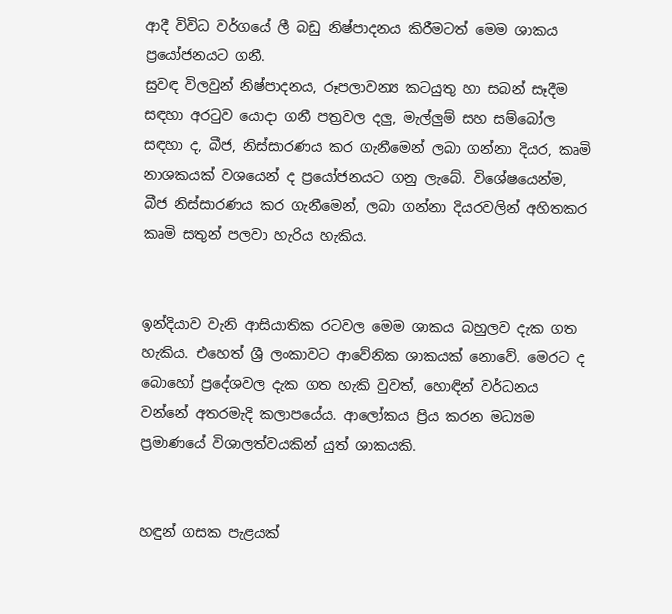ආදී විවිධ වර්ගයේ ලී බඩු නිෂ්පාදනය කිරීමටත් මෙම ශාකය ප්‍රයෝජනයට ගනී.
සුවඳ විලවුන් නිෂ්පාදනය, රූපලාවන්‍ය කටයුතු හා සබන් සෑදීම සඳහා අරටුව යොදා ගනී පත්‍රවල දලු, මැල්ලුම් සහ සම්බෝල සඳහා ද, බීජ, නිස්සාරණය කර ගැනීමෙන් ලබා ගන්නා දියර, කෘමි නාශකයක් වශයෙන් ද ප්‍රයෝජනයට ගනු ලැබේ. විශේෂයෙන්ම, බීජ නිස්සාරණය කර ගැනීමෙන්, ලබා ගන්නා දියරවලින් අහිතකර කෘමි සතුන් පලවා හැරිය හැකිය.


ඉන්දියාව වැනි ආසියාතික රටවල මෙම ශාකය බහුලව දැක ගත හැකිය. එහෙත් ශ්‍රී ලංකාවට ආවේනික ශාකයක් නොවේ. මෙරට ද බොහෝ ප්‍රදේශවල දැක ගත හැකි වුවත්, හොඳින් වර්ධනය වන්නේ අතරමැදි කලාපයේය. ආලෝකය ප්‍රිය කරන මධ්‍යම ප්‍රමාණයේ විශාලත්වයකින් යුත් ශාකයකි.


හඳුන් ගසක පැළයක්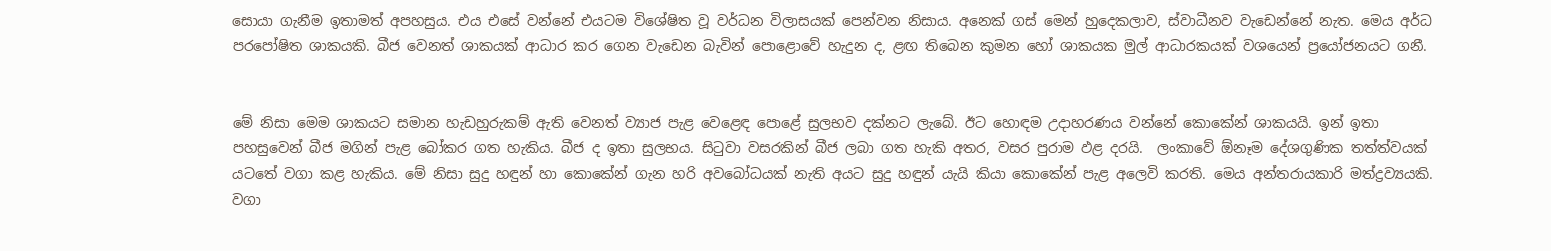සොයා ගැනීම ඉතාමත් අපහසුය. එය එසේ වන්නේ එයටම විශේෂිත වූ වර්ධන විලාසයක් පෙන්වන නිසාය. අනෙක් ගස් මෙන් හුදෙකලාව, ස්වාධීනව වැඩෙන්නේ නැත. මෙය අර්ධ පරපෝෂිත ශාකයකි. බීජ වෙනත් ශාකයක් ආධාර කර ගෙන වැඩෙන බැවින් පොළොවේ හැදුන ද, ළඟ තිබෙන කුමන හෝ ශාකයක මුල් ආධාරකයක් වශයෙන් ප්‍රයෝජනයට ගනී.


මේ නිසා මෙම ශාකයට සමාන හැඩහුරුකම් ඇති වෙනත් ව්‍යාජ පැළ වෙළෙඳ පොළේ සුලභව දක්නට ලැබේ. ඊට හොඳම උදාහරණය වන්නේ කොකේන් ශාකයයි. ඉන් ඉතා පහසුවෙන් බීජ මගින් පැළ බෝකර ගත හැකිය. බීජ ද ඉතා සුලභය. සිටුවා වසරකින් බීජ ලබා ගත හැකි අතර, වසර පුරාම ඵළ දරයි.  ලංකාවේ ඕනෑම දේශගුණික තත්ත්වයක් යටතේ වගා කළ හැකිය. මේ නිසා සුදු හඳුන් හා කොකේන් ගැන හරි අවබෝධයක් නැති අයට සුදු හඳුන් යැයි කියා කොකේන් පැළ අලෙවි කරති. මෙය අන්තරායකාරි මත්ද්‍රව්‍යයකි. වගා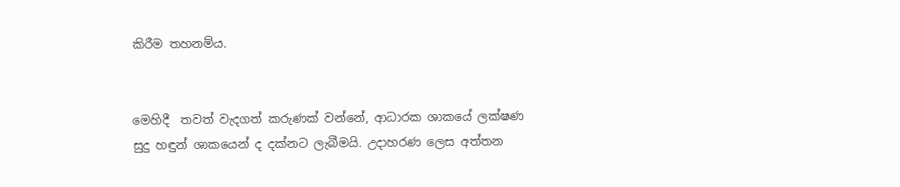කිරීම තහනම්ය.


මෙහිදී  තවත් වැදගත් කරුණක් වන්නේ, ආධාරක ශාකයේ ලක්ෂණ  සුදු හඳුන් ශාකයෙන් ද දක්නට ලැබීමයි. උදාහරණ ලෙස අත්තන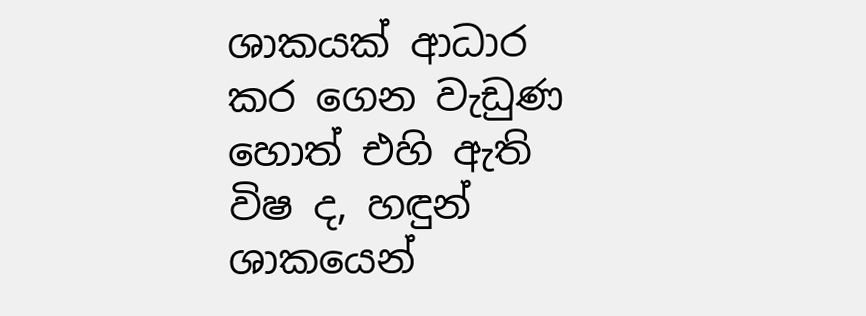ශාකයක් ආධාර කර ගෙන වැඩුණ හොත් එහි ඇති විෂ ද, හඳුන් ශාකයෙන්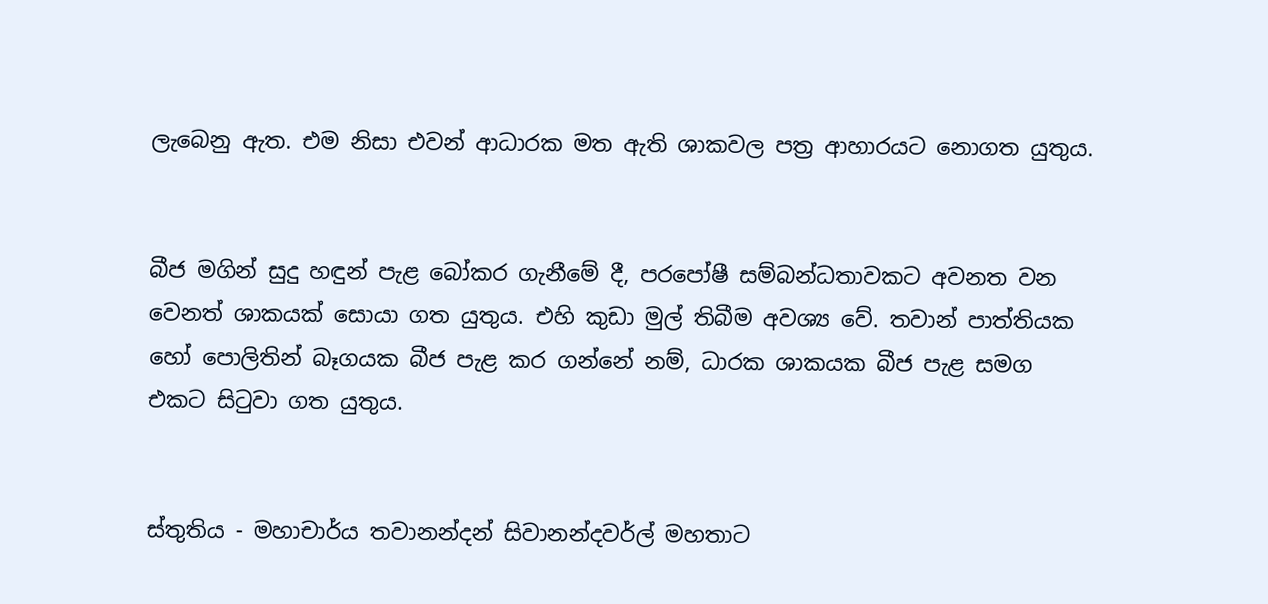ලැබෙනු ඇත. එම නිසා එවන් ආධාරක මත ඇති ශාකවල පත්‍ර ආහාරයට නොගත යුතුය.


බීජ මගින් සුදු හඳුන් පැළ බෝකර ගැනීමේ දී, පරපෝෂී සම්බන්ධතාවකට අවනත වන වෙනත් ශාකයක් සොයා ගත යුතුය. එහි කුඩා මුල් තිබීම අවශ්‍ය වේ. තවාන් පාත්තියක හෝ පොලිතින් බෑගයක බීජ පැළ කර ගන්නේ නම්, ධාරක ශාකයක බීජ පැළ සමග එකට සිටුවා ගත යුතුය.


ස්තුතිය - මහාචාර්ය තවානන්දන් සිවානන්දවර්ල් මහතාට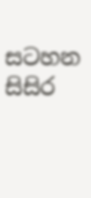සටහන
සිසිර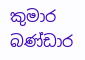කුමාර බණ්ඩාර